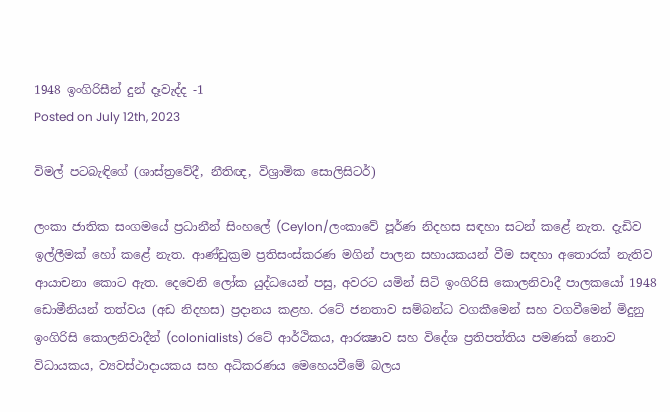1948 ඉංගිරිසීන් දුන් දෑවැද්ද -1
Posted on July 12th, 2023

විමල් පටබැඳිගේ (ශාස්ත්‍රවේදී, නීතිඥ, විශ්‍රාමික සොලිසිටර්)

ලංකා ජාතික සංගමයේ ප්‍රධානීන් සිංහලේ (Ceylon/ලංකාවේ පූර්ණ නිදහස සඳහා සටන් කළේ නැත. දැඩිව ඉල්ලීමක් හෝ කළේ නැත. ආණ්ඩුක්‍රම ප්‍රතිසංස්කරණ මගින් පාලන සහායකයන් වීම සඳහා අතොරක් නැතිව ආයාචනා කොට ඇත. දෙවෙනි ලෝක යුද්ධයෙන් පසු, අවරට යමින් සිටි ඉංගිරිසි කොලනිවාදී පාලකයෝ 1948 ඩොමීනියන් තත්වය (අඩ නිදහස) ප්‍රදානය කළහ. රටේ ජනතාව සම්බන්ධ වගකීමෙන් සහ වගවීමෙන් මිදුනු ඉංගිරිසි කොලනිවාදීන් (colonialists) රටේ ආර්ථිකය, ආරක්‍ෂාව සහ විදේශ ප්‍රතිපත්තිය පමණක් නොව විධායකය, ව්‍යවස්ථාදායකය සහ අධිකරණය මෙහෙයවීමේ බලය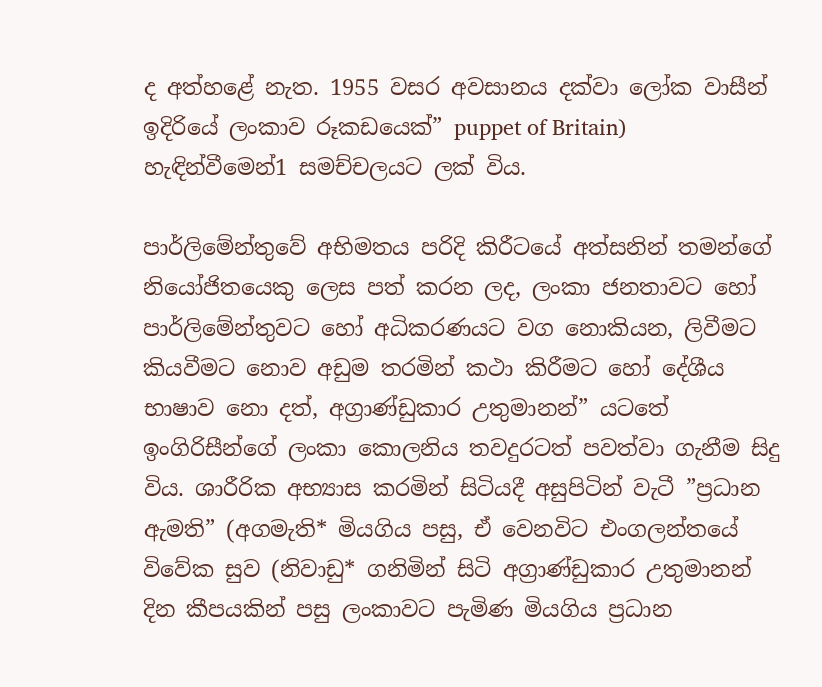ද අත්හළේ නැත. 1955 වසර අවසානය දක්වා ලෝක වාසීන් ඉදිරියේ ලංකාව රූකඩයෙක්” puppet of Britain) හැඳින්වීමෙන්1 සමච්චලයට ලක් විය.

පාර්ලිමේන්තුවේ අභිමතය පරිදි කිරීටයේ අත්සනින් තමන්ගේ නියෝජිතයෙකු ලෙස පත් කරන ලද, ලංකා ජනතාවට හෝ පාර්ලිමේන්තුවට හෝ අධිකරණයට වග නොකියන, ලිවීමට කියවීමට නොව අඩුම තරමින් කථා කිරීමට හෝ දේශීය භාෂාව නො දත්, අග්‍රාණ්ඩුකාර උතුමානන්” යටතේ ඉංගිරිසීන්ගේ ලංකා කොලනිය තවදුරටත් පවත්වා ගැනීම සිදු විය. ශාරීරික අභ්‍යාස කරමින් සිටියදී අසුපිටින් වැටී ”ප්‍රධාන ඇමති” (අගමැති* මියගිය පසු, ඒ වෙනවිට එංගලන්තයේ විවේක සුව (නිවාඩු* ගනිමින් සිටි අග්‍රාණ්ඩුකාර උතුමානන් දින කීපයකින් පසු ලංකාවට පැමිණ මියගිය ප්‍රධාන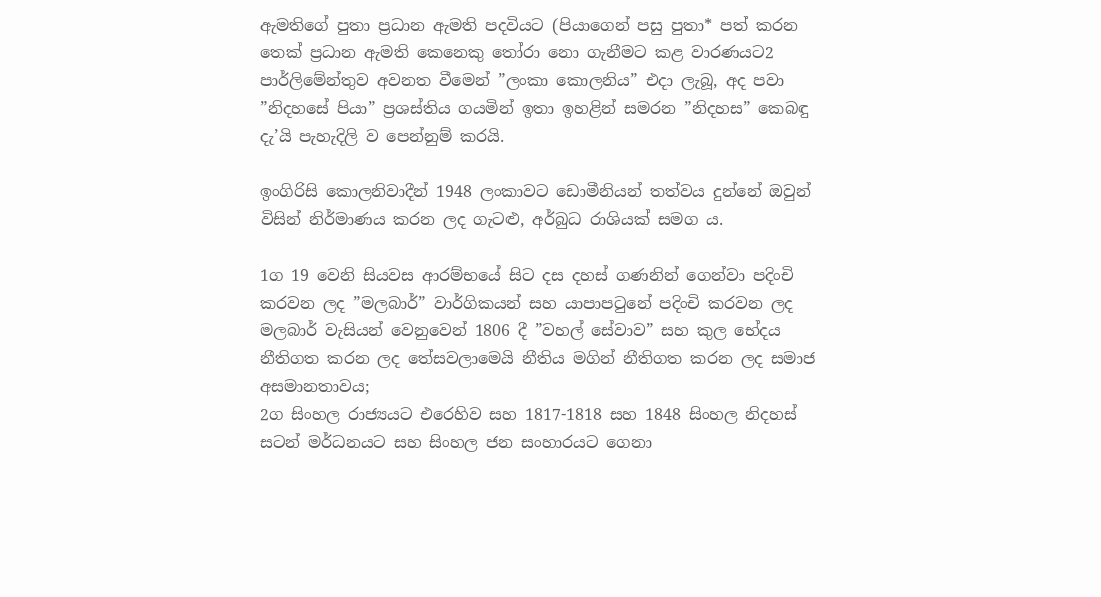ඇමතිගේ පුතා ප්‍රධාන ඇමති පදවියට (පියාගෙන් පසු පුතා* පත් කරන තෙක් ප්‍රධාන ඇමති කෙනෙකු තෝරා නො ගැනීමට කළ වාරණයට2 පාර්ලිමේන්තුව අවනත වීමෙන් ”ලංකා කොලනිය” එදා ලැබූ, අද පවා ”නිදහසේ පියා” ප්‍රශස්තිය ගයමින් ඉතා ඉහළින් සමරන ”නිදහස” කෙබඳු දැ’යි පැහැදිලි ව පෙන්නුම් කරයි.

ඉංගිරිසි කොලනිවාදීන් 1948 ලංකාවට ඩොමීනියන් තත්වය දුන්නේ ඔවුන් විසින් නිර්මාණය කරන ලද ගැටළු, අර්බුධ රාශියක් සමග ය.

1ග 19 වෙනි සියවස ආරම්භයේ සිට දස දහස් ගණනින් ගෙන්වා පදිංචි කරවන ලද ”මලබාර්” වාර්ගිකයන් සහ යාපාපටුනේ පදිංචි කරවන ලද මලබාර් වැසියන් වෙනුවෙන් 1806 දී ”වහල් සේවාව” සහ කුල භේදය නීතිගත කරන ලද තේසවලාමෙයි නීතිය මගින් නීතිගත කරන ලද සමාජ අසමානතාවය;
2ග සිංහල රාජ්‍යයට එරෙහිව සහ 1817-1818 සහ 1848 සිංහල නිදහස් සටන් මර්ධනයට සහ සිංහල ජන සංහාරයට ගෙනා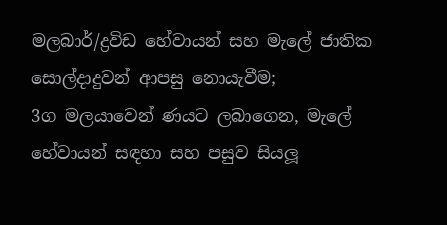මලබාර්/ද්‍රවිඩ හේවායන් සහ මැලේ ජාතික සොල්දාදුවන් ආපසු නොයැවීම;
3ග මලයාවෙන් ණයට ලබාගෙන, මැලේ හේවායන් සඳහා සහ පසුව සියලූ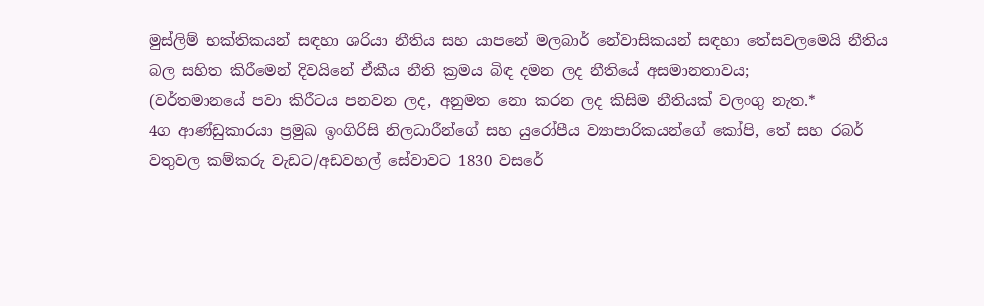මුස්ලිම් භක්තිකයන් සඳහා ශරියා නීතිය සහ යාපනේ මලබාර් නේවාසිකයන් සඳහා තේසවලමෙයි නීතිය බල සහිත කිරීමෙන් දිවයිනේ ඒකීය නීති ක්‍රමය බිඳ දමන ලද නීතියේ අසමානතාවය;
(වර්තමානයේ පවා කිරීටය පනවන ලද, අනුමත නො කරන ලද කිසිම නීතියක් වලංගු නැත.*
4ග ආණ්ඩුකාරයා ප්‍රමුඛ ඉංගිරිසි නිලධාරීන්ගේ සහ යුරෝපීය ව්‍යාපාරිකයන්ගේ කෝපි, තේ සහ රබර් වතුවල කම්කරු වැඩට/අඩවහල් සේවාවට 1830 වසරේ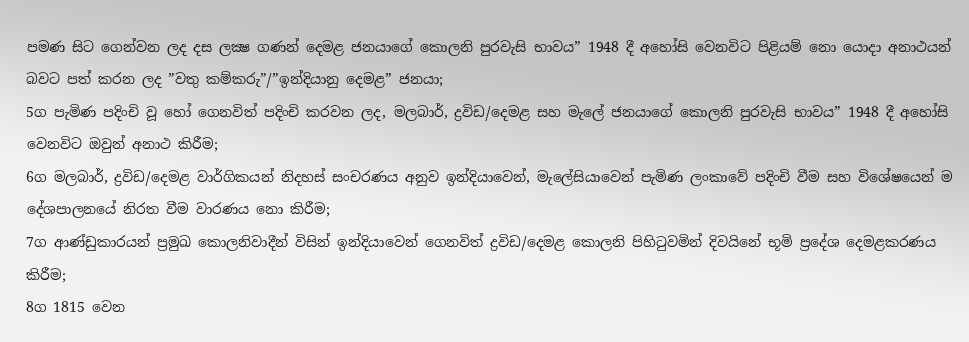පමණ සිට ගෙන්වන ලද දස ලක්‍ෂ ගණන් දෙමළ ජනයාගේ කොලනි පුරවැසි භාවය” 1948 දී අහෝසි වෙනවිට පිළියම් නො යොදා අනාථයන් බවට පත් කරන ලද ”වතු කම්කරු”/”ඉන්දියානු දෙමළ” ජනයා;
5ග පැමිණ පදිංචි වූ හෝ ගෙනවිත් පදිංචි කරවන ලද, මලබාර්, ද්‍රවිඩ/දෙමළ සහ මැලේ ජනයාගේ කොලනි පුරවැසි භාවය” 1948 දී අහෝසි වෙනවිට ඔවුන් අනාථ කිරීම;
6ග මලබාර්, ද්‍රවිඩ/දෙමළ වාර්ගිකයන් නිදහස් සංචරණය අනුව ඉන්දියාවෙන්, මැලේසියාවෙන් පැමිණ ලංකාවේ පදිංචි වීම සහ විශේෂයෙන් ම දේශපාලනයේ නිරත වීම වාරණය නො කිරීම;
7ග ආණ්ඩුකාරයන් ප්‍රමුඛ කොලනිවාදීන් විසින් ඉන්දියාවෙන් ගෙනවිත් ද්‍රවිඩ/දෙමළ කොලනි පිහිටුවමින් දිවයිනේ භූමි ප්‍රදේශ දෙමළකරණය කිරීම;
8ග 1815 වෙන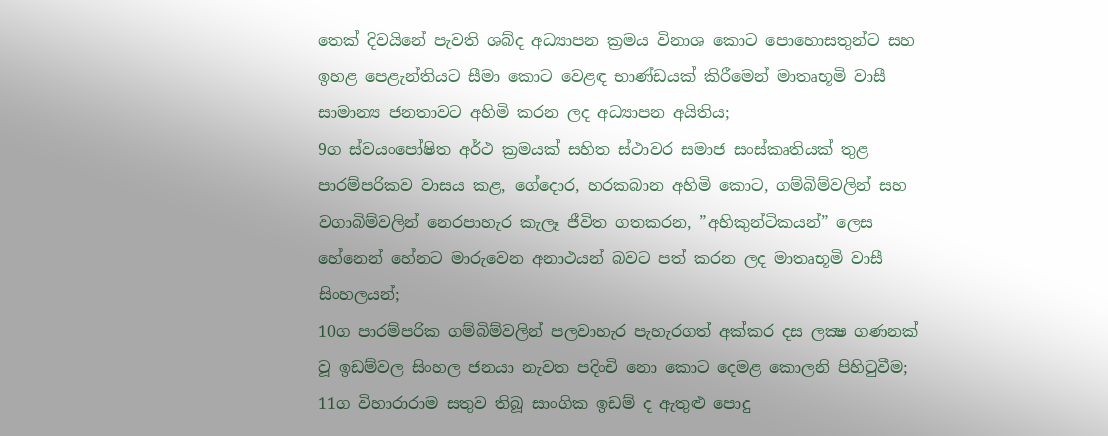තෙක් දිවයිනේ පැවති ශබ්ද අධ්‍යාපන ක්‍රමය විනාශ කොට පොහොසතුන්ට සහ ඉහළ පෙළැන්තියට සීමා කොට වෙළඳ භාණ්ඩයක් කිරීමෙන් මාතෘභූමි වාසී සාමාන්‍ය ජනතාවට අහිමි කරන ලද අධ්‍යාපන අයිතිය;
9ග ස්වයංපෝෂිත අර්ථ ක්‍රමයක් සහිත ස්ථාවර සමාජ සංස්කෘතියක් තුළ පාරම්පරිකව වාසය කළ, ගේදොර, හරකබාන අහිමි කොට, ගම්බිම්වලින් සහ වගාබිම්වලින් නෙරපාහැර කැලෑ ජීවිත ගතකරන, ”අහිකුන්ටිකයන්” ලෙස හේනෙන් හේනට මාරුවෙන අනාථයන් බවට පත් කරන ලද මාතෘභූමි වාසී සිංහලයන්;
10ග පාරම්පරික ගම්බිම්වලින් පලවාහැර පැහැරගත් අක්කර දස ලක්‍ෂ ගණනක් වූ ඉඩම්වල සිංහල ජනයා නැවත පදිංචි නො කොට දෙමළ කොලනි පිහිටුවීම;
11ග විහාරාරාම සතුව තිබූ සාංගික ඉඩම් ද ඇතුළු පොදු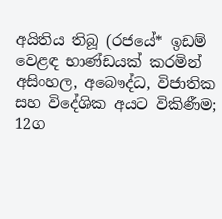අයිතිය තිබූ (රජයේ* ඉඩම් වෙළඳ භාණ්ඩයක් කරමින් අසිංහල, අබෞද්ධ, විජාතික සහ විදේශික අයට විකිණීම;
12ග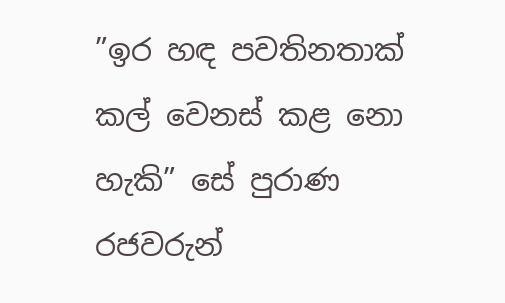”ඉර හඳ පවතිනතාක් කල් වෙනස් කළ නො හැකි” සේ පුරාණ රජවරුන්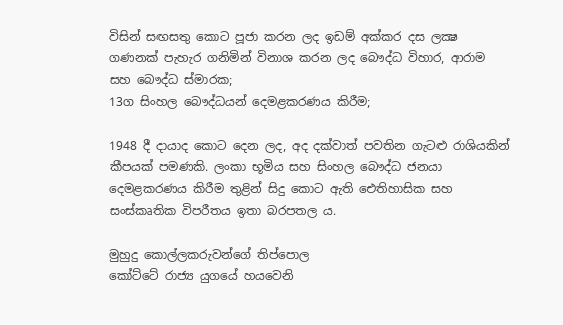විසින් සඟසතු කොට පූජා කරන ලද ඉඩම් අක්කර දස ලක්‍ෂ ගණනක් පැහැර ගනිමින් විනාශ කරන ලද බෞද්ධ විහාර, ආරාම සහ බෞද්ධ ස්මාරක;
13ග සිංහල බෞද්ධයන් දෙමළකරණය කිරීම;

1948 දී දායාද කොට දෙන ලද, අද දක්වාත් පවතින ගැටළු රාශියකින් කීපයක් පමණකි. ලංකා භූමිය සහ සිංහල බෞද්ධ ජනයා දෙමළකරණය කිරීම තුළින් සිදු කොට ඇති ඓතිහාසික සහ සංස්කෘතික විපරීතය ඉතා බරපතල ය.

මුහුදු කොල්ලකරුවන්ගේ තිප්පොල
කෝට්ටේ රාජ්‍ය යුගයේ හයවෙනි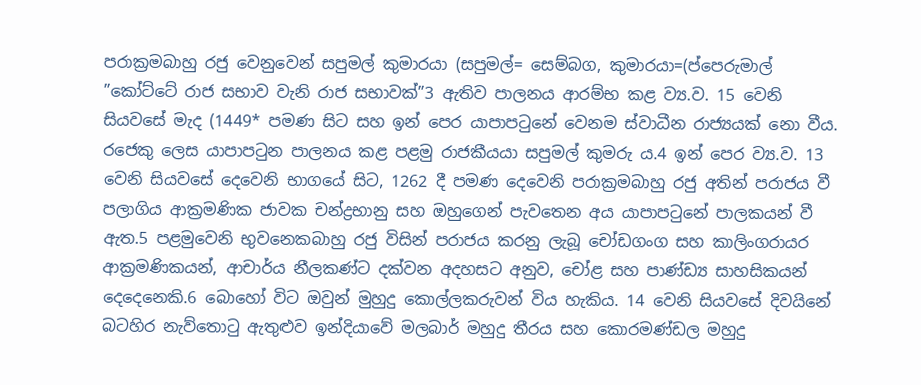පරාක්‍රමබාහු රජු වෙනුවෙන් සපුමල් කුමාරයා (සපුමල්= සෙම්බග, කුමාරයා=(ප්පෙරුමාල් ”කෝට්ටේ රාජ සභාව වැනි රාජ සභාවක්”3 ඇතිව පාලනය ආරම්භ කළ ව්‍ය.ව. 15 වෙනි සියවසේ මැද (1449* පමණ සිට සහ ඉන් පෙර යාපාපටුනේ වෙනම ස්වාධීන රාජ්‍යයක් නො වීය. රජෙකු ලෙස යාපාපටුන පාලනය කළ පළමු රාජකීයයා සපුමල් කුමරු ය.4 ඉන් පෙර ව්‍ය.ව. 13 වෙනි සියවසේ දෙවෙනි භාගයේ සිට, 1262 දී පමණ දෙවෙනි පරාක්‍රමබාහු රජු අතින් පරාජය වී පලාගිය ආක්‍රමණික ජාවක චන්ද්‍රභානු සහ ඔහුගෙන් පැවතෙන අය යාපාපටුනේ පාලකයන් වී ඇත.5 පළමුවෙනි භුවනෙකබාහු රජු විසින් පරාජය කරනු ලැබූ චෝඩගංග සහ කාලිංගරායර ආක්‍රමණිකයන්, ආචාර්ය නීලකණ්ට දක්වන අදහසට අනුව, චෝළ සහ පාණ්ඩ්‍ය සාහසිකයන් දෙදෙනෙකි.6 බොහෝ විට ඔවුන් මුහුදු කොල්ලකරුවන් විය හැකිය. 14 වෙනි සියවසේ දිවයිනේ බටහිර නැව්තොටු ඇතුළුව ඉන්දියාවේ මලබාර් මහුදු තීරය සහ කොරමණ්ඩල මහුදු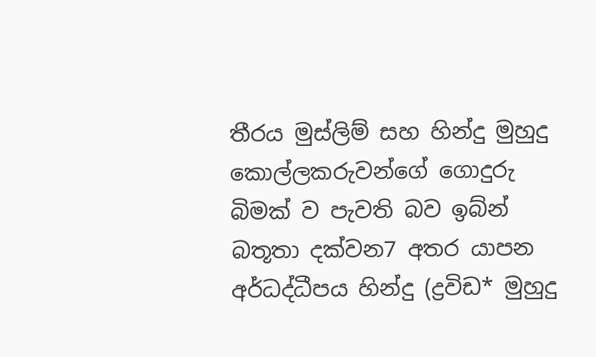තීරය මුස්ලිම් සහ හින්දු මුහුදු කොල්ලකරුවන්ගේ ගොදුරු බිමක් ව පැවති බව ඉබ්න් බතූතා දක්වන7 අතර යාපන අර්ධද්ධීපය හින්දු (ද්‍රවිඩ* මුහුදු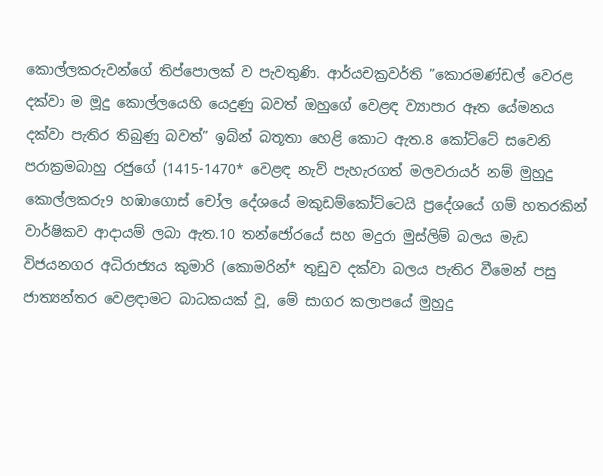කොල්ලකරුවන්ගේ තිප්පොලක් ව පැවතුණි. ආර්යචක්‍රවර්ති ”කොරමණ්ඩල් වෙරළ දක්වා ම මූදු කොල්ලයෙහි යෙදුණු බවත් ඔහුගේ වෙළඳ ව්‍යාපාර ඈත යේමනය දක්වා පැතිර තිබුණු බවත්” ඉබ්න් බතූතා හෙළි කොට ඇත.8 කෝට්ටේ සවෙනි පරාක්‍රමබාහු රජුගේ (1415-1470* වෙළඳ නැව් පැහැරගත් මලවරායර් නම් මුහුදු කොල්ලකරු9 හඹාගොස් චෝල දේශයේ මකුඩම්කෝට්ටෙයි ප්‍රදේශයේ ගම් හතරකින් වාර්ෂිකව ආදායම් ලබා ඇත.10 තන්ජෝරයේ සහ මදුරා මුස්ලිම් බලය මැඩ විජයනගර අධිරාජ්‍යය කුමාරි (කොමරින්* තුඩුව දක්වා බලය පැතිර වීමෙන් පසු ජාත්‍යන්තර වෙළඳාමට බාධකයක් වූ, මේ සාගර කලාපයේ මුහුදු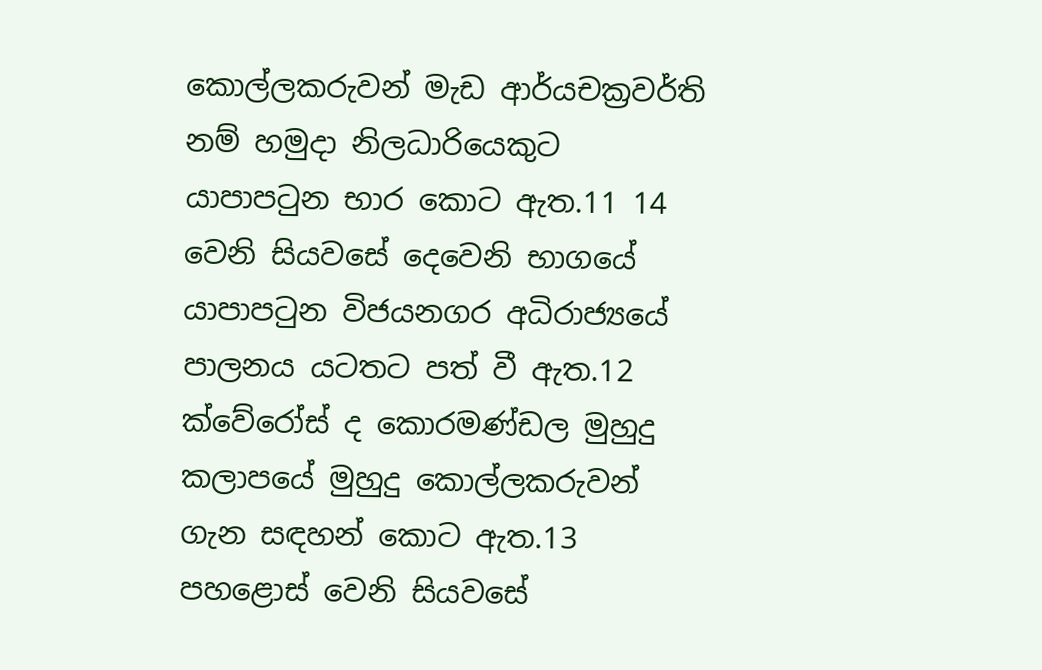කොල්ලකරුවන් මැඩ ආර්යචක්‍රවර්ති නම් හමුදා නිලධාරියෙකුට යාපාපටුන භාර කොට ඇත.11 14 වෙනි සියවසේ දෙවෙනි භාගයේ යාපාපටුන විජයනගර අධිරාජ්‍යයේ පාලනය යටතට පත් වී ඇත.12 ක්වේරෝස් ද කොරමණ්ඩල මුහුදු කලාපයේ මුහුදු කොල්ලකරුවන් ගැන සඳහන් කොට ඇත.13 පහළොස් වෙනි සියවසේ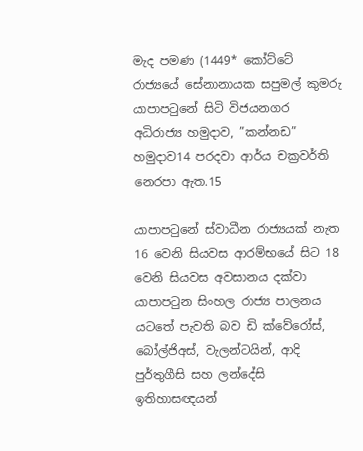මැද පමණ (1449* කෝට්ටේ රාජ්‍යයේ සේනානායක සපුමල් කුමරු යාපාපටුනේ සිටි විජයනගර අධිරාජ්‍ය හමුදාව, ”කන්නඩ” හමුදාව14 පරදවා ආර්ය චක්‍රවර්ති නෙරපා ඇත.15

යාපාපටුනේ ස්වාධීන රාජ්‍යයක් නැත
16 වෙනි සියවස ආරම්භයේ සිට 18 වෙනි සියවස අවසානය දක්වා යාපාපටුන සිංහල රාජ්‍ය පාලනය යටතේ පැවති බව ඩි ක්වේරෝස්, බෝල්ජිඅස්, වැලන්ටයින්, ආදි පුර්තුගීසි සහ ලන්දේසි ඉතිහාසඥයන්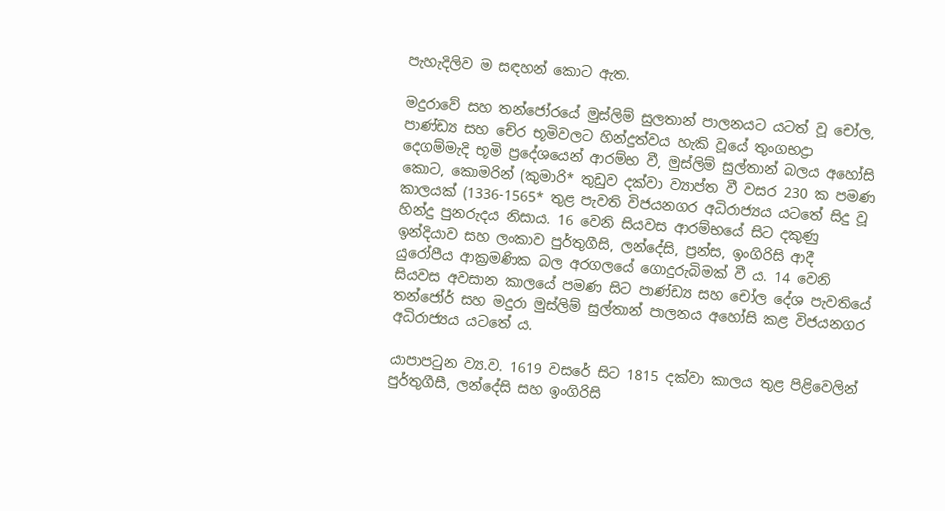පැහැදිලිව ම සඳහන් කොට ඇත.

මදුරාවේ සහ තන්ජෝරයේ මුස්ලිම් සුලතාන් පාලනයට යටත් වූ චෝල, පාණ්ඩ්‍ය සහ චේර භූමිවලට හින්දුත්වය හැකි වූයේ තුංගභද්‍රා දෙගම්මැදි භූමි ප්‍රදේශයෙන් ආරම්භ වී, මුස්ලිම් සුල්තාන් බලය අහෝසි කොට, කොමරින් (කුමාරි* තුඩුව දක්වා ව්‍යාප්ත වී වසර 230 ක පමණ කාලයක් (1336-1565* තුළ පැවති විජයනගර අධිරාජ්‍යය යටතේ සිදු වූ හින්දු පුනරුදය නිසාය. 16 වෙනි සියවස ආරම්භයේ සිට දකුණු ඉන්දියාව සහ ලංකාව පුර්තුගීසි, ලන්දේසි, ප්‍රන්ස, ඉංගිරිසි ආදී යුරෝපීය ආක්‍රමණික බල අරගලයේ ගොදුරුබිමක් වී ය. 14 වෙනි සියවස අවසාන කාලයේ පමණ සිට පාණ්ඩ්‍ය සහ චෝල දේශ පැවතියේ තන්ජෝර් සහ මදුරා මුස්ලිම් සුල්තාන් පාලනය අහෝසි කළ විජයනගර අධිරාජ්‍යය යටතේ ය.

යාපාපටුන ව්‍ය.ව. 1619 වසරේ සිට 1815 දක්වා කාලය තුළ පිළිවෙලින් පුර්තුගීසී, ලන්දේසි සහ ඉංගිරිසි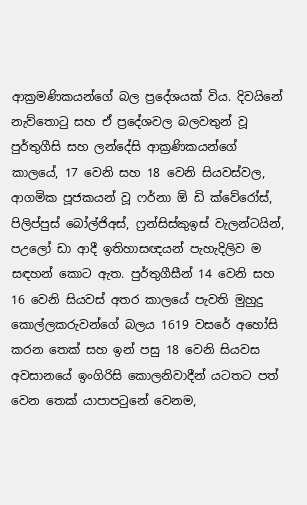ආක්‍රමණිකයන්ගේ බල ප්‍රදේශයක් විය. දිවයිනේ නැව්තොටු සහ ඒ ප්‍රදේශවල බලවතුන් වූ පුර්තුගීසි සහ ලන්දේසි ආක්‍රණිකයන්ගේ කාලයේ, 17 වෙනි සහ 18 වෙනි සියවස්වල, ආගමික පූජකයන් වූ ෆර්නා ඕ ඩි ක්වේරෝස්, පිලිප්පුස් බෝල්ජිඅස්, ෆ්‍රන්සිස්කුඉස් වැලන්ටයින්, පඋලෝ ඩා ආදී ඉතිහාසඥයන් පැහැදිලිව ම සඳහන් කොට ඇත. පුර්තුගීසීන් 14 වෙනි සහ 16 වෙනි සියවස් අතර කාලයේ පැවති මුහුදු කොල්ලකරුවන්ගේ බලය 1619 වසරේ අහෝසි කරන තෙක් සහ ඉන් පසු 18 වෙනි සියවස අවසානයේ ඉංගිරිසි කොලනිවාදීන් යටතට පත් වෙන තෙක් යාපාපටුනේ වෙනම,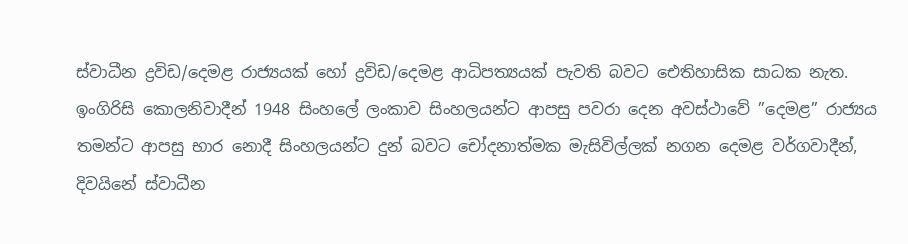ස්වාධීන ද්‍රවිඩ/දෙමළ රාජ්‍යයක් හෝ ද්‍රවිඩ/දෙමළ ආධිපත්‍යයක් පැවති බවට ඓතිහාසික සාධක නැත. ඉංගිරිසි කොලනිවාදීන් 1948 සිංහලේ ලංකාව සිංහලයන්ට ආපසු පවරා දෙන අවස්ථාවේ ”දෙමළ” රාජ්‍යය තමන්ට ආපසු භාර නොදී සිංහලයන්ට දුන් බවට චෝදනාත්මක මැසිවිල්ලක් නගන දෙමළ වර්ගවාදීන්, දිවයිනේ ස්වාධීන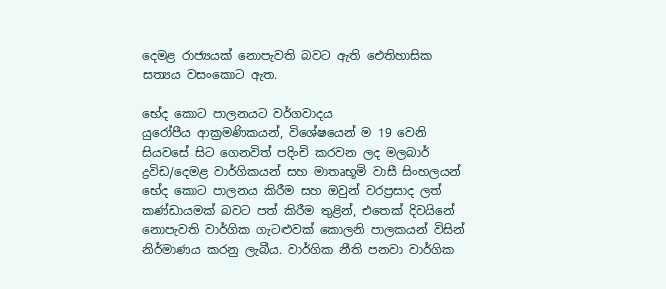දෙමළ රාජ්‍යයක් නොපැවති බවට ඇති ඓතිහාසික සත්‍යය වසංකොට ඇත.

භේද කොට පාලනයට වර්ගවාදය
යුරෝපීය ආක්‍රමණිකයන්, විශේෂයෙන් ම 19 වෙනි සියවසේ සිට ගෙනවිත් පදිංචි කරවන ලද මලබාර් ද්‍රවිඩ/දෙමළ වාර්ගිකයන් සහ මාතෘභූමි වාසී සිංහලයන් භේද කොට පාලනය කිරීම සහ ඔවුන් වරප්‍රසාද ලත් කණ්ඩායමක් බවට පත් කිරීම තුළින්, එතෙක් දිවයිනේ නොපැවති වාර්ගික ගැටළුවක් කොලනි පාලකයන් විසින් නිර්මාණය කරනු ලැබීය. වාර්ගික නීති පනවා වාර්ගික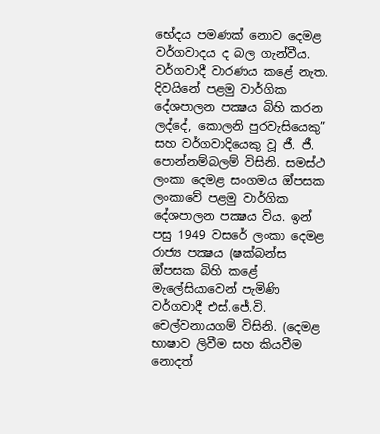භේදය පමණක් නොව දෙමළ වර්ගවාදය ද බල ගැන්වීය. වර්ගවාදී වාරණය කළේ නැත. දිවයිනේ පළමු වාර්ගික දේශපාලන පක්‍ෂය බිහි කරන ලද්දේ, කොලනි පුරවැසියෙකු” සහ වර්ගවාදියෙකු වූ ජී. ජී. පොන්නම්බලම් විසිනි. සමස්ථ ලංකා දෙමළ සංගමය ඔ්පසක ලංකාවේ පළමු වාර්ගික දේශපාලන පක්‍ෂය විය. ඉන් පසු 1949 වසරේ ලංකා දෙමළ රාජ්‍ය පක්‍ෂය (ෂක්බන්ස ඔ්පසක බිහි කළේ මැලේසියාවෙන් පැමිණි වර්ගවාදී එස්.ජේ.වි. චෙල්වනායගම් විසිනි. (දෙමළ භාෂාව ලිවීම සහ කියවීම නොදත්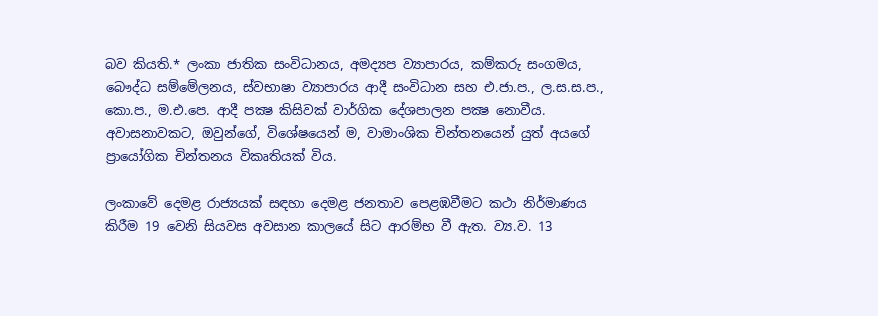බව කියති.* ලංකා ජාතික සංවිධානය, අමද්‍යප ව්‍යාපාරය, කම්කරු සංගමය, බෞද්ධ සම්මේලනය, ස්වභාෂා ව්‍යාපාරය ආදී සංවිධාන සහ එ.ජා.ප., ල.ස.ස.ප., කො.ප., ම.එ.පෙ. ආදී පක්‍ෂ කිසිවක් වාර්ගික දේශපාලන පක්‍ෂ නොවීය. අවාසනාවකට, ඔවුන්ගේ, විශේෂයෙන් ම, වාමාංශික චින්තනයෙන් යුත් අයගේ ප්‍රායෝගික චින්තනය විකෘතියක් විය.

ලංකාවේ දෙමළ රාජ්‍යයක් සඳහා දෙමළ ජනතාව පෙළඹවීමට කථා නිර්මාණය කිරීම 19 වෙනි සියවස අවසාන කාලයේ සිට ආරම්භ වී ඇත. ව්‍ය.ව. 13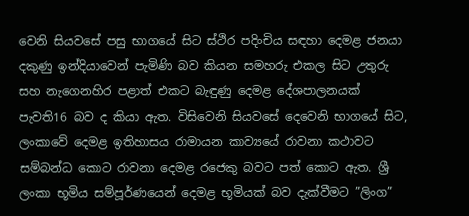වෙනි සියවසේ පසු භාගයේ සිට ස්ථිර පදිංචිය සඳහා දෙමළ ජනයා දකුණු ඉන්දියාවෙන් පැමිණි බව කියන සමහරු එකල සිට උතුරු සහ නැගෙනහිර පළාත් එකට බැඳුණු දෙමළ දේශපාලනයක් පැවති16 බව ද කියා ඇත. විසිවෙනි සියවසේ දෙවෙනි භාගයේ සිට, ලංකාවේ දෙමළ ඉතිහාසය රාමායන කාව්‍යයේ රාවනා කථාවට සම්බන්ධ කොට රාවනා දෙමළ රජෙකු බවට පත් කොට ඇත. ශ්‍රී ලංකා භූමිය සම්පූර්ණයෙන් දෙමළ භූමියක් බව දැක්වීමට ”ලිංග”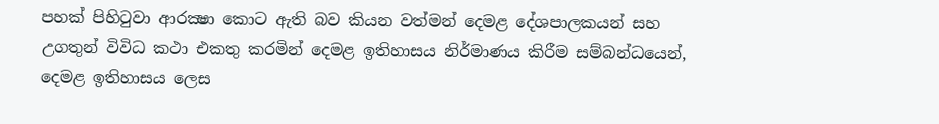පහක් පිහිටුවා ආරක්‍ෂා කොට ඇති බව කියන වත්මන් දෙමළ දේශපාලකයන් සහ උගතුන් විවිධ කථා එකතු කරමින් දෙමළ ඉතිහාසය නිර්මාණය කිරීම සම්බන්ධයෙන්, දෙමළ ඉතිහාසය ලෙස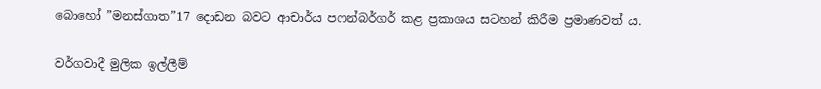බොහෝ ”මනස්ගාත”17 දොඩන බවට ආචාර්ය පෆන්බර්ගර් කළ ප්‍රකාශය සටහන් කිරීම ප්‍රමාණවත් ය.

වර්ගවාදී මුලික ඉල්ලීම්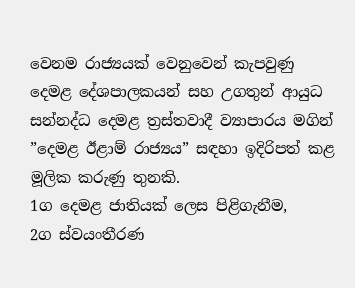වෙනම රාජ්‍යයක් වෙනුවෙන් කැපවුණු දෙමළ දේශපාලකයන් සහ උගතුන් ආයුධ සන්නද්ධ දෙමළ ත්‍රස්තවාදී ව්‍යාපාරය මගින් ”දෙමළ ඊළාම් රාජ්‍යය” සඳහා ඉදිරිපත් කළ මූලික කරුණු තුනකි.
1ග දෙමළ ජාතියක් ලෙස පිළිගැනීම,
2ග ස්වයංතීරණ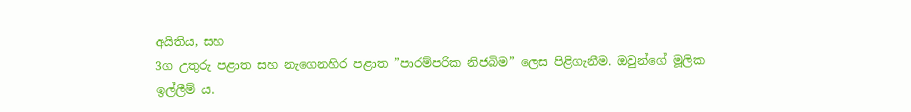අයිතිය, සහ
3ග උතුරු පළාත සහ නැගෙනහිර පළාත ”පාරම්පරික නිජබිම” ලෙස පිළිගැනීම. ඔවුන්ගේ මූලික ඉල්ලීම් ය.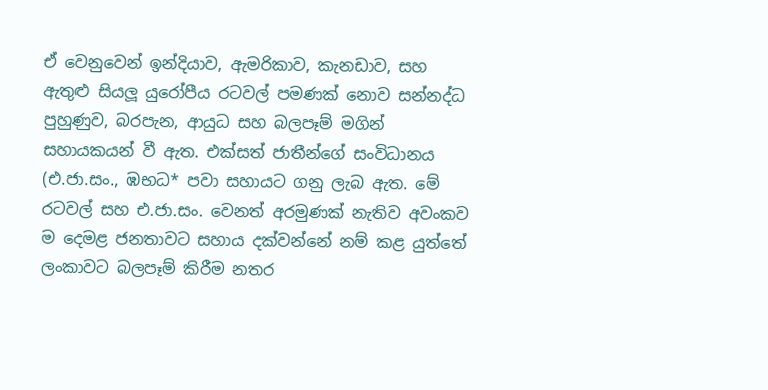ඒ වෙනුවෙන් ඉන්දියාව, ඇමරිකාව, කැනඩාව, සහ ඇතුළු සියලූ යුරෝපීය රටවල් පමණක් නොව සන්නද්ධ පුහුණුව, බරපැන, ආයුධ සහ බලපෑම් මගින් සහායකයන් වී ඇත. එක්සත් ජාතීන්ගේ සංවිධානය (එ.ජා.සං., ඹභධ* පවා සහායට ගනු ලැබ ඇත. මේ රටවල් සහ එ.ජා.සං. වෙනත් අරමුණක් නැතිව අවංකව ම දෙමළ ජනතාවට සහාය දක්වන්නේ නම් කළ යුත්තේ ලංකාවට බලපෑම් කිරීම නතර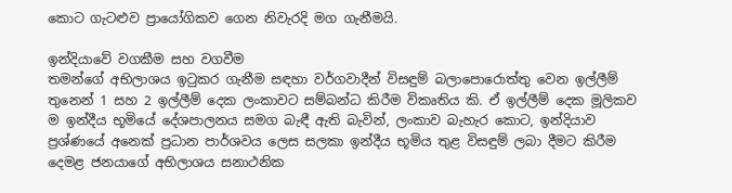කොට ගැටළුව ප්‍රායෝගිකව ගෙන නිවැරදි මග ගැනීමයි.

ඉන්දියාවේ වගකීම සහ වගවීම
තමන්ගේ අභිලාශය ඉටුකර ගැනීම සඳහා වර්ගවාදීන් විසඳුම් බලාපොරොත්තු වෙන ඉල්ලීම් තුනෙන් 1 සහ 2 ඉල්ලීම් දෙක ලංකාවට සම්බන්ධ කිරීම විකෘතිය කි. ඒ ඉල්ලීම් දෙක මූලිකව ම ඉන්දීය භූමියේ දේශපාලනය සමග බැඳී ඇති බැවින්, ලංකාව බැහැර කොට, ඉන්දියාව ප්‍රශ්ණයේ අනෙක් ප්‍රධාන පාර්ශවය ලෙස සලකා ඉන්දීය භූමිය තුළ විසඳුම් ලබා දීමට කිරීම දෙමළ ජනයාගේ අභිලාශය සනාථනික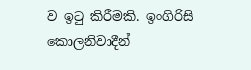ව ඉටු කිරීමකි. ඉංගිරිසි කොලනිවාදීන්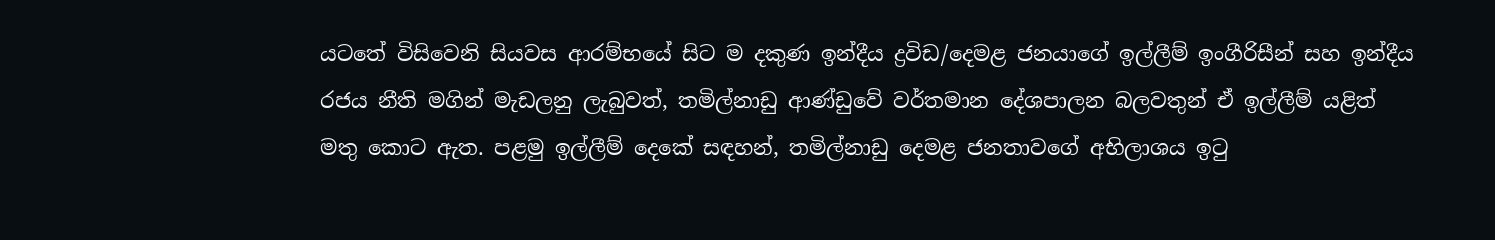යටතේ විසිවෙනි සියවස ආරම්භයේ සිට ම දකුණ ඉන්දීය ද්‍රවිඩ/දෙමළ ජනයාගේ ඉල්ලීම් ඉංගීරිසීන් සහ ඉන්දීය රජය නීති මගින් මැඩලනු ලැබුවත්, තමිල්නාඩු ආණ්ඩුවේ වර්තමාන දේශපාලන බලවතුන් ඒ ඉල්ලීම් යළිත් මතු කොට ඇත. පළමු ඉල්ලීම් දෙකේ සඳහන්, තමිල්නාඩු දෙමළ ජනතාවගේ අභිලාශය ඉටු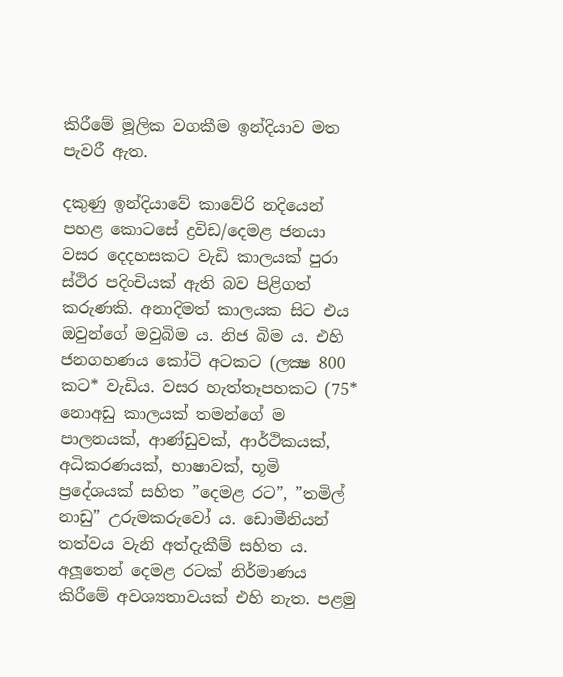කිරීමේ මූලික වගකීම ඉන්දියාව මත පැවරී ඇත.

දකුණු ඉන්දියාවේ කාවේරි නදියෙන් පහළ කොටසේ ද්‍රවිඩ/දෙමළ ජනයා වසර දෙදහසකට වැඩි කාලයක් පුරා ස්ථිර පදිංචියක් ඇති බව පිළිගත් කරුණකි. අනාදිමත් කාලයක සිට එය ඔවුන්ගේ මවුබිම ය. නිජ බිම ය. එහි ජනගහණය කෝටි අටකට (ලක්‍ෂ 800 කට* වැඩිය. වසර හැත්තෑපහකට (75* නොඅඩු කාලයක් තමන්ගේ ම පාලනයක්, ආණ්ඩුවක්, ආර්ථිකයක්, අධිකරණයක්, භාෂාවක්, භූමි ප්‍රදේශයක් සහිත ”දෙමළ රට”, ”තමිල් නාඩු” උරුමකරුවෝ ය. ඩොමීනියන් තත්වය වැනි අත්දැකීම් සහිත ය. අලූතෙන් දෙමළ රටක් නිර්මාණය කිරීමේ අවශ්‍යතාවයක් එහි නැත. පළමු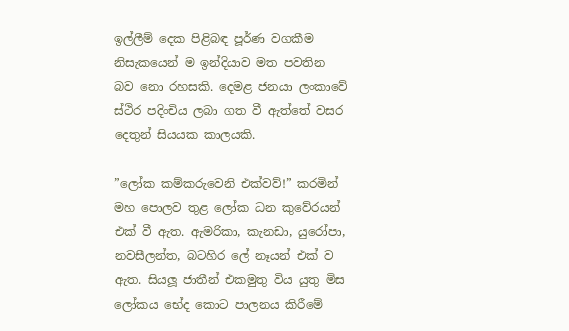ඉල්ලීම් දෙක පිළිබඳ පූර්ණ වගකීම නිසැකයෙන් ම ඉන්දියාව මත පවතින බව නො රහසකි. දෙමළ ජනයා ලංකාවේ ස්ථිර පදිංචිය ලබා ගත වී ඇත්තේ වසර දෙතුන් සියයක කාලයකි.

”ලෝක කම්කරුවෙනි එක්වව්!” කරමින් මහ පොලව තුළ ලෝක ධන කුවේරයන් එක් වී ඇත. ඇමරිකා, කැනඩා, යුරෝපා,  නවසීලන්ත, බටහිර ලේ නෑයන් එක් ව ඇත. සියලූ ජාතීන් එකමුතු විය යුතු මිස ලෝකය භේද කොට පාලනය කිරීමේ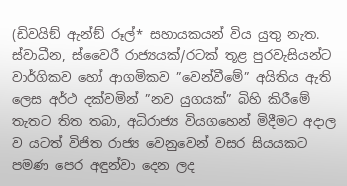(ඩිවයිඞ් ඇන්ඞ් රූල්* සහායකයන් විය යුතු නැත. ස්වාධීන, ස්වෛරී රාජ්‍යයක්/රටක් තූළ පුරවැසියන්ට වාර්ගිකව හෝ ආගමිකව ”වෙන්වීමේ” අයිතිය ඇති ලෙස අර්ථ දක්වමින් ”නව යුගයක්” බිහි කිරීමේ තැතට තිත තබා, අධිරාජ්‍ය වියගහෙන් මිදීමට අදාල ව යටත් විජිත රාජ්‍ය වෙනුවෙන් වසර සියයකට පමණ පෙර අඳුන්වා දෙන ලද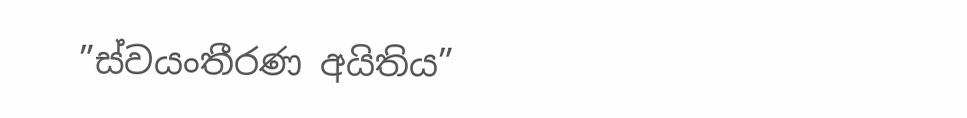”ස්වයංතීරණ අයිතිය”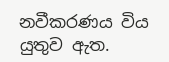නවීකරණය විය යුතුව ඇත.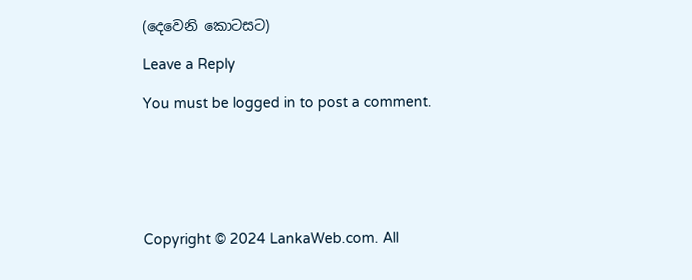(දෙවෙනි කොටසට)

Leave a Reply

You must be logged in to post a comment.






Copyright © 2024 LankaWeb.com. All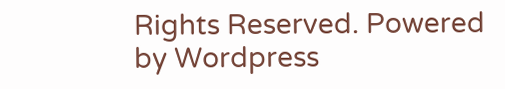Rights Reserved. Powered by Wordpress